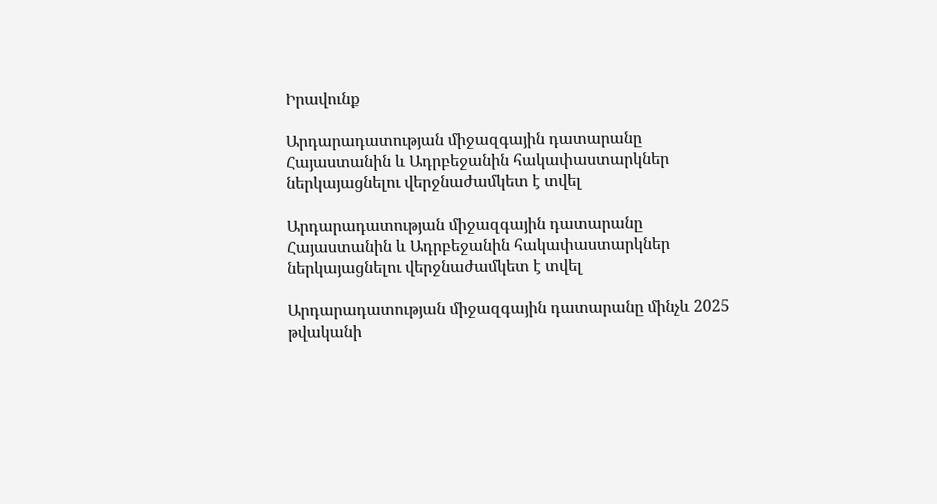Իրավունք

Արդարադատության միջազգային դատարանը Հայաստանին և Ադրբեջանին հակափաստարկներ ներկայացնելու վերջնաժամկետ է տվել

Արդարադատության միջազգային դատարանը Հայաստանին և Ադրբեջանին հակափաստարկներ ներկայացնելու վերջնաժամկետ է տվել

Արդարադատության միջազգային դատարանը մինչև 2025 թվականի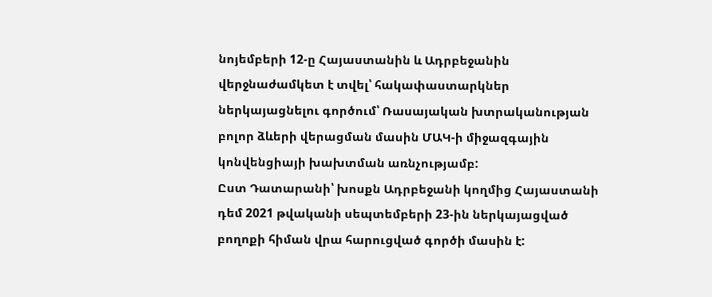նոյեմբերի 12-ը Հայաստանին և Ադրբեջանին վերջնաժամկետ է տվել՝ հակափաստարկներ ներկայացնելու գործում՝ Ռասայական խտրականության բոլոր ձևերի վերացման մասին ՄԱԿ-ի միջազգային կոնվենցիայի խախտման առնչությամբ:
Ըստ Դատարանի՝ խոսքն Ադրբեջանի կողմից Հայաստանի դեմ 2021 թվականի սեպտեմբերի 23-ին ներկայացված բողոքի հիման վրա հարուցված գործի մասին է: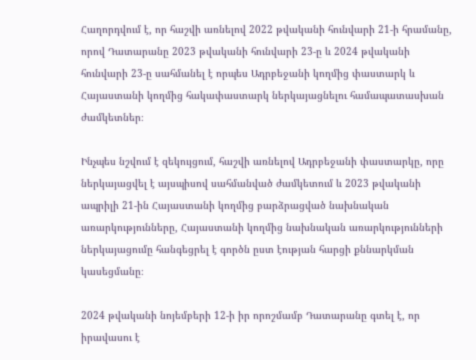Հաղորդվում է, որ հաշվի առնելով 2022 թվականի հունվարի 21-ի հրամանը, որով Դատարանը 2023 թվականի հունվարի 23-ը և 2024 թվականի հունվարի 23-ը սահմանել է որպես Ադրբեջանի կողմից փաստարկ և Հայաստանի կողմից հակափաստարկ ներկայացնելու համապատասխան ժամկետներ։

Ինչպես նշվում է զեկույցում, հաշվի առնելով Ադրբեջանի փաստարկը, որը ներկայացվել է այսպիսով սահմանված ժամկետում և 2023 թվականի ապրիլի 21-ին Հայաստանի կողմից բարձրացված նախնական առարկությունները, Հայաստանի կողմից նախնական առարկությունների ներկայացումը հանգեցրել է գործն ըստ էության հարցի քննարկման կասեցմանը։

2024 թվականի նոյեմբերի 12-ի իր որոշմամբ Դատարանը գտել է, որ իրավասու է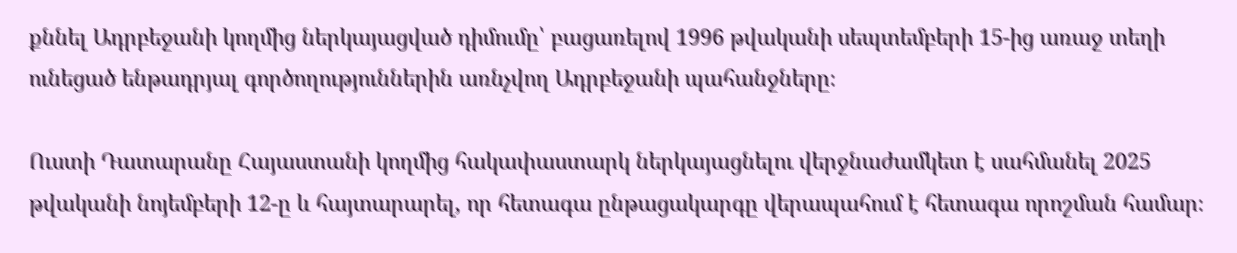քննել Ադրբեջանի կողմից ներկայացված դիմումը՝ բացառելով 1996 թվականի սեպտեմբերի 15-ից առաջ տեղի ունեցած ենթադրյալ գործողություններին առնչվող Ադրբեջանի պահանջները։

Ուստի Դատարանը Հայաստանի կողմից հակափաստարկ ներկայացնելու վերջնաժամկետ է սահմանել 2025 թվականի նոյեմբերի 12-ը և հայտարարել, որ հետագա ընթացակարգը վերապահում է հետագա որոշման համար։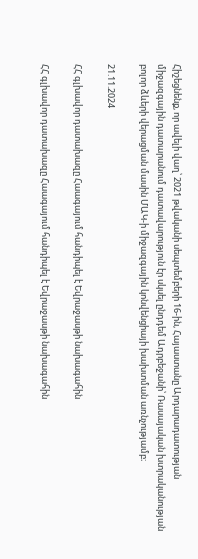Հիշեցնենք, որ ավելի վաղ՝ 2021 թվականի սեպտեմբերի 16-ին, Հայաստանը Արդարադատության միջազգային դատարանում դատավարություն էր սկսել ընդդեմ Ադրբեջանի՝ Ռասայական խտրականության բոլոր ձևերի վերացման մասին ՄԱԿ-ի միջազգային կոնվենցիայի խախտման առնչությամբ։

21.11.2024

ՀՀ գլխավոր դատախազը Հաագայում հանդիպել է Եվրաջասթի նախագահին

ՀՀ գլխավոր դատախազը Հաագայում հանդիպել է Եվրաջասթի նախագահին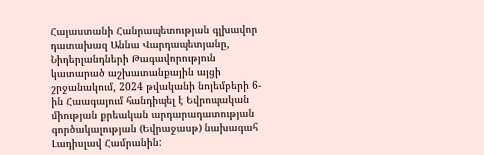Հայաստանի Հանրապետության գլխավոր դատախազ Աննա Վարդապետյանը, Նիդերլանդների Թագավորություն կատարած աշխատանքային այցի շրջանակում, 2024 թվականի նոյեմբերի 6-ին Հաագայում հանդիպել է Եվրոպական միության քրեական արդարադատության գործակալության (Եվրաջասթ) նախագահ Լադիսլավ Համրանին: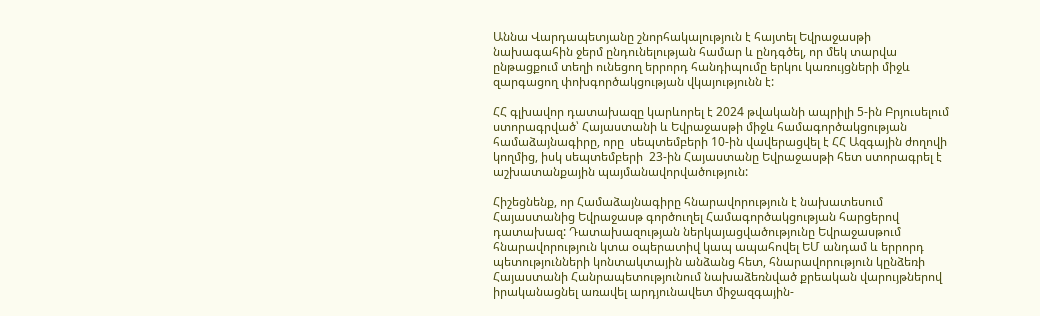Աննա Վարդապետյանը շնորհակալություն է հայտել Եվրաջասթի նախագահին ջերմ ընդունելության համար և ընդգծել, որ մեկ տարվա ընթացքում տեղի ունեցող երրորդ հանդիպումը երկու կառույցների միջև զարգացող փոխգործակցության վկայությունն է:

ՀՀ գլխավոր դատախազը կարևորել է 2024 թվականի ապրիլի 5-ին Բրյուսելում ստորագրված՝ Հայաստանի և Եվրաջասթի միջև համագործակցության համաձայնագիրը, որը  սեպտեմբերի 10-ին վավերացվել է ՀՀ Ազգային ժողովի կողմից, իսկ սեպտեմբերի  23-ին Հայաստանը Եվրաջասթի հետ ստորագրել է աշխատանքային պայմանավորվածություն:

Հիշեցնենք, որ Համաձայնագիրը հնարավորություն է նախատեսում Հայաստանից Եվրաջասթ գործուղել Համագործակցության հարցերով դատախազ: Դատախազության ներկայացվածությունը Եվրաջասթում հնարավորություն կտա օպերատիվ կապ ապահովել ԵՄ անդամ և երրորդ պետությունների կոնտակտային անձանց հետ, հնարավորություն կընձեռի Հայաստանի Հանրապետությունում նախաձեռնված քրեական վարույթներով իրականացնել առավել արդյունավետ միջազգային-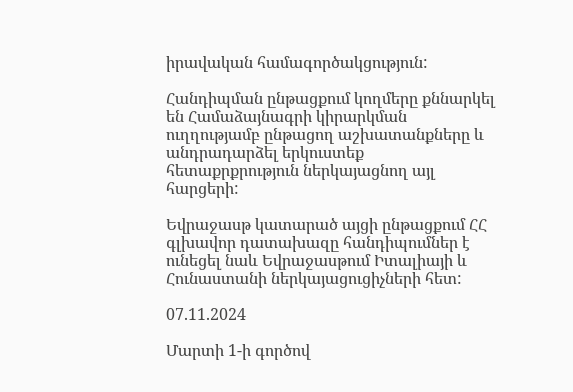իրավական համագործակցություն:

Հանդիպման ընթացքում կողմերը քննարկել են Համաձայնագրի կիրարկման ուղղությամբ ընթացող աշխատանքները և անդրադարձել երկուստեք հետաքրքրություն ներկայացնող այլ հարցերի:

Եվրաջասթ կատարած այցի ընթացքում ՀՀ գլխավոր դատախազը հանդիպումներ է ունեցել նաև Եվրաջասթում Իտալիայի և Հունաստանի ներկայացուցիչների հետ:

07.11.2024

Մարտի 1-ի գործով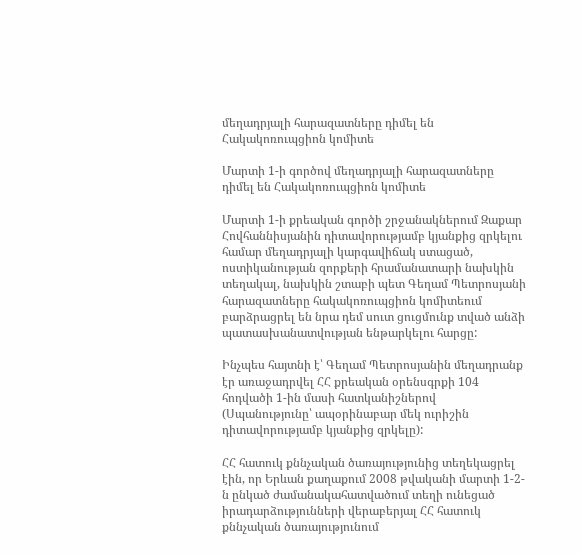մեղադրյալի հարազատները դիմել են Հակակոռուպցիոն կոմիտե

Մարտի 1-ի գործով մեղադրյալի հարազատները դիմել են Հակակոռուպցիոն կոմիտե

Մարտի 1-ի քրեական գործի շրջանակներում Զաքար Հովհաննիսյանին դիտավորությամբ կյանքից զրկելու համար մեղադրյալի կարգավիճակ ստացած, ոստիկանության զորքերի հրամանատարի նախկին տեղակալ, նախկին շտաբի պետ Գեղամ Պետրոսյանի հարազատները հակակոռուպցիոն կոմիտեում բարձրացրել են նրա դեմ սուտ ցուցմունք տված անձի պատասխանատվության ենթարկելու հարցը:

Ինչպես հայտնի է՝ Գեղամ Պետրոսյանին մեղադրանք էր առաջադրվել ՀՀ քրեական օրենսգրքի 104 հոդվածի 1-ին մասի հատկանիշներով (Սպանությունը՝ ապօրինաբար մեկ ուրիշին դիտավորությամբ կյանքից զրկելը):

ՀՀ հատուկ քննչական ծառայությունից տեղեկացրել էին, որ Երևան քաղաքում 2008 թվականի մարտի 1-2-ն ընկած ժամանակահատվածում տեղի ունեցած իրադարձությունների վերաբերյալ ՀՀ հատուկ քննչական ծառայությունում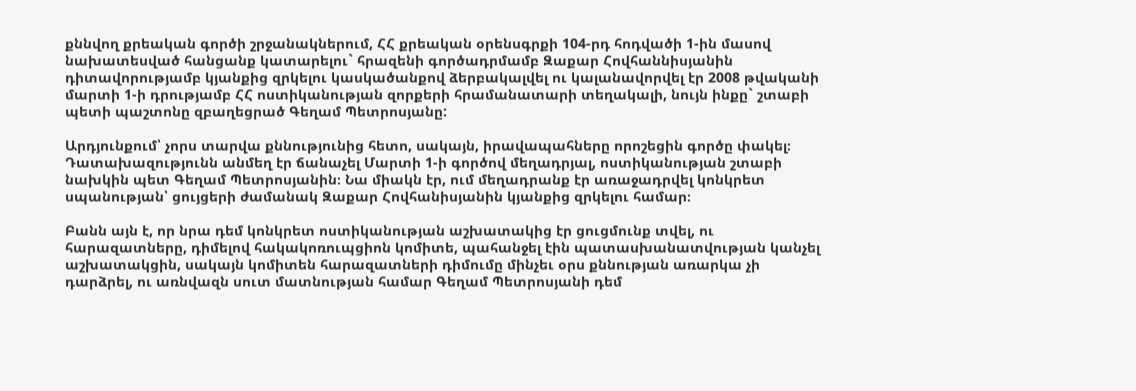քննվող քրեական գործի շրջանակներում, ՀՀ քրեական օրենսգրքի 104-րդ հոդվածի 1-ին մասով նախատեսված հանցանք կատարելու` հրազենի գործադրմամբ Զաքար Հովհաննիսյանին դիտավորությամբ կյանքից զրկելու կասկածանքով ձերբակալվել ու կալանավորվել էր 2008 թվականի մարտի 1-ի դրությամբ ՀՀ ոստիկանության զորքերի հրամանատարի տեղակալի, նույն ինքը` շտաբի պետի պաշտոնը զբաղեցրած Գեղամ Պետրոսյանը:

Արդյունքում՝ չորս տարվա քննությունից հետո, սակայն, իրավապահները որոշեցին գործը փակել։ Դատախազությունն անմեղ էր ճանաչել Մարտի 1-ի գործով մեղադրյալ, ոստիկանության շտաբի նախկին պետ Գեղամ Պետրոսյանին։ Նա միակն էր, ում մեղադրանք էր առաջադրվել կոնկրետ սպանության՝ ցույցերի ժամանակ Զաքար Հովհանիսյանին կյանքից զրկելու համար։

Բանն այն է, որ նրա դեմ կոնկրետ ոստիկանության աշխատակից էր ցուցմունք տվել, ու հարազատները, դիմելով հակակոռուպցիոն կոմիտե, պահանջել էին պատասխանատվության կանչել աշխատակցին, սակայն կոմիտեն հարազատների դիմումը մինչեւ օրս քննության առարկա չի դարձրել, ու առնվազն սուտ մատնության համար Գեղամ Պետրոսյանի դեմ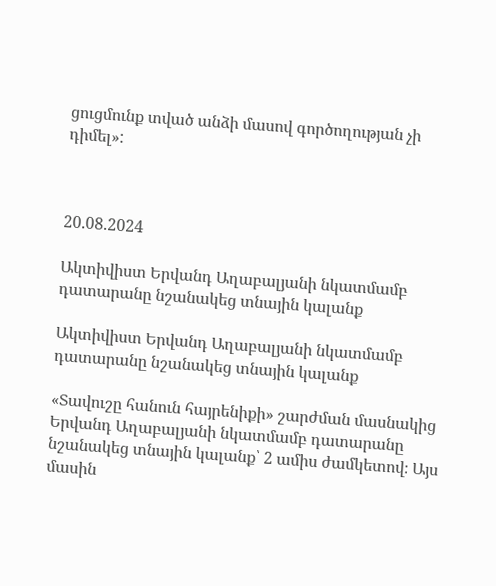ցուցմունք տված անձի մասով գործողության չի դիմել»:



20.08.2024

Ակտիվիստ Երվանդ Աղաբալյանի նկատմամբ դատարանը նշանակեց տնային կալանք

Ակտիվիստ Երվանդ Աղաբալյանի նկատմամբ դատարանը նշանակեց տնային կալանք

«Տավուշը հանուն հայրենիքի» շարժման մասնակից Երվանդ Աղաբալյանի նկատմամբ դատարանը նշանակեց տնային կալանք՝ 2 ամիս ժամկետով։ Այս մասին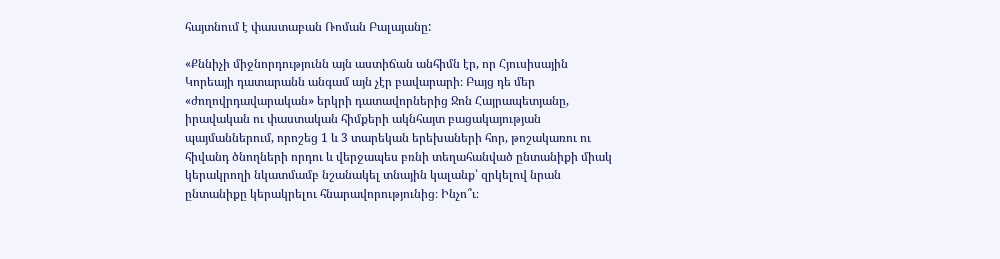հայտնում է փաստաբան Ռոման Բալայանը:

«Քննիչի միջնորդությունն այն աստիճան անհիմն էր, որ Հյուսիսային Կորեայի դատարանն անգամ այն չէր բավարարի։ Բայց դե մեր «ժողովրդավարական» երկրի դատավորներից Ջոն Հայրապետյանը, իրավական ու փաստական հիմքերի ակնհայտ բացակայության պայմաններում, որոշեց 1 և 3 տարեկան երեխաների հոր, թոշակառու ու հիվանդ ծնողների որդու և վերջապես բռնի տեղահանված ընտանիքի միակ կերակրողի նկատմամբ նշանակել տնային կալանք՝ զրկելով նրան ընտանիքը կերակրելու հնարավորությունից։ Ինչո՞ւ։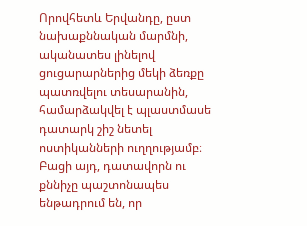Որովհետև Երվանդը, ըստ նախաքննական մարմնի, ականատես լինելով ցուցարարներից մեկի ձեռքը պատռվելու տեսարանին, համարձակվել է պլաստմասե դատարկ շիշ նետել ոստիկանների ուղղությամբ։ Բացի այդ, դատավորն ու քննիչը պաշտոնապես ենթադրում են, որ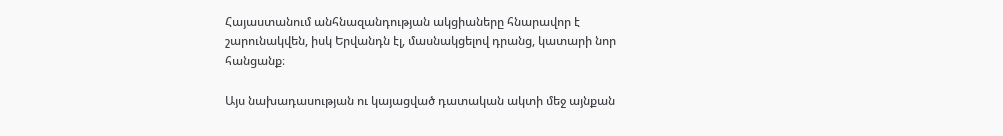Հայաստանում անհնազանդության ակցիաները հնարավոր է շարունակվեն, իսկ Երվանդն էլ, մասնակցելով դրանց, կատարի նոր հանցանք։

Այս նախադասության ու կայացված դատական ակտի մեջ այնքան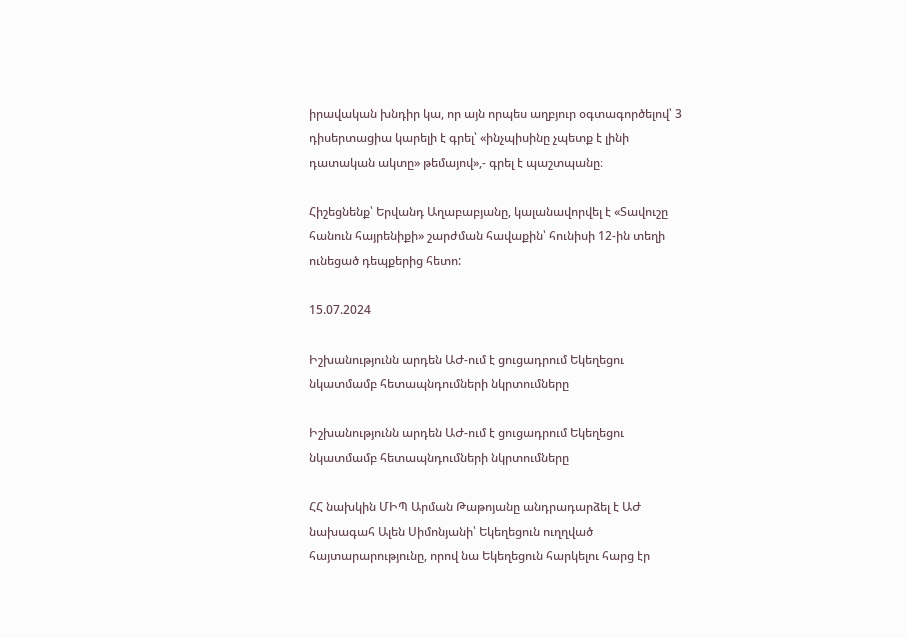իրավական խնդիր կա, որ այն որպես աղբյուր օգտագործելով՝ 3 դիսերտացիա կարելի է գրել՝ «ինչպիսինը չպետք է լինի դատական ակտը» թեմայով»,- գրել է պաշտպանը։

Հիշեցնենք՝ Երվանդ Աղաբաբյանը, կալանավորվել է «Տավուշը հանուն հայրենիքի» շարժման հավաքին՝ հունիսի 12-ին տեղի ունեցած դեպքերից հետո:

15.07.2024

Իշխանությունն արդեն ԱԺ-ում է ցուցադրում Եկեղեցու նկատմամբ հետապնդումների նկրտումները

Իշխանությունն արդեն ԱԺ-ում է ցուցադրում Եկեղեցու նկատմամբ հետապնդումների նկրտումները

ՀՀ նախկին ՄԻՊ Արման Թաթոյանը անդրադարձել է ԱԺ նախագահ Ալեն Սիմոնյանի՝ Եկեղեցուն ուղղված հայտարարությունը, որով նա Եկեղեցուն հարկելու հարց էր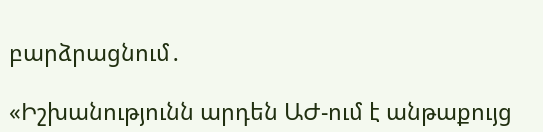բարձրացնում․

«Իշխանությունն արդեն ԱԺ-ում է անթաքույց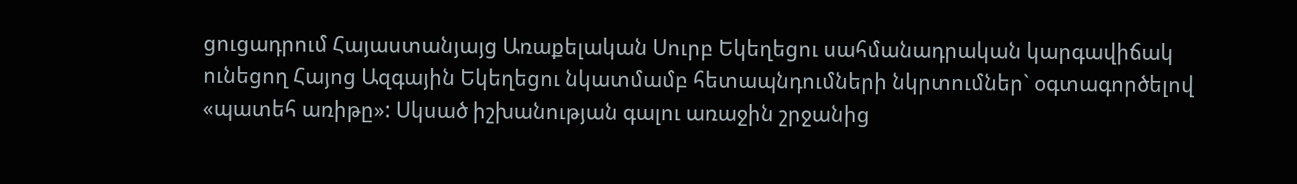ցուցադրում Հայաստանյայց Առաքելական Սուրբ Եկեղեցու սահմանադրական կարգավիճակ ունեցող Հայոց Ազգային Եկեղեցու նկատմամբ հետապնդումների նկրտումներ` օգտագործելով «պատեհ առիթը»: Սկսած իշխանության գալու առաջին շրջանից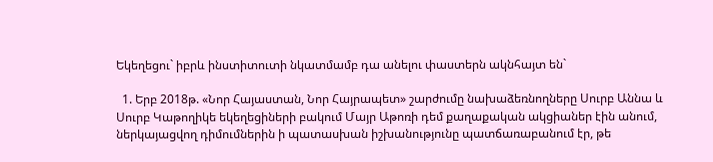Եկեղեցու` իբրև ինստիտուտի նկատմամբ դա անելու փաստերն ակնհայտ են`

  1. Երբ 2018թ. «Նոր Հայաստան, Նոր Հայրապետ» շարժումը նախաձեռնողները Սուրբ Աննա և Սուրբ Կաթողիկե եկեղեցիների բակում Մայր Աթոռի դեմ քաղաքական ակցիաներ էին անում, ներկայացվող դիմումներին ի պատասխան իշխանությունը պատճառաբանում էր, թե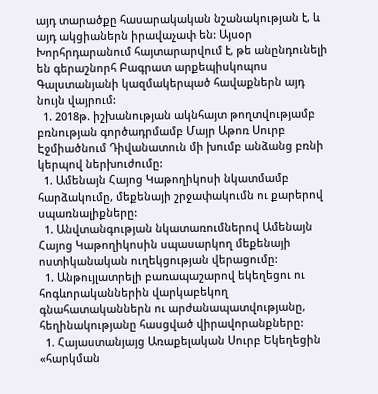այդ տարածքը հասարակական նշանակության է, և այդ ակցիաներն իրավաչափ են: Այսօր Խորհրդարանում հայտարարվում է, թե անընդունելի են գերաշնորհ Բագրատ արքեպիսկոպոս Գալստանյանի կազմակերպած հավաքներն այդ նույն վայրում:
  1. 2018թ. իշխանության ակնհայտ թողտվությամբ բռնության գործադրմամբ Մայր Աթոռ Սուրբ Էջմիածնում Դիվանատուն մի խումբ անձանց բռնի կերպով ներխուժումը:
  1. Ամենայն Հայոց Կաթողիկոսի նկատմամբ հարձակումը, մեքենայի շրջափակումն ու քարերով սպառնալիքները:
  1. Անվտանգության նկատառումներով Ամենայն Հայոց Կաթողիկոսին սպասարկող մեքենայի ոստիկանական ուղեկցության վերացումը:
  1. Անթույլատրելի բառապաշարով եկեղեցու ու հոգևորականներին վարկաբեկող գնահատականներն ու արժանապատվությանը, հեղինակությանը հասցված վիրավորանքները:
  1. Հայաստանյայց Առաքելական Սուրբ Եկեղեցին «հարկման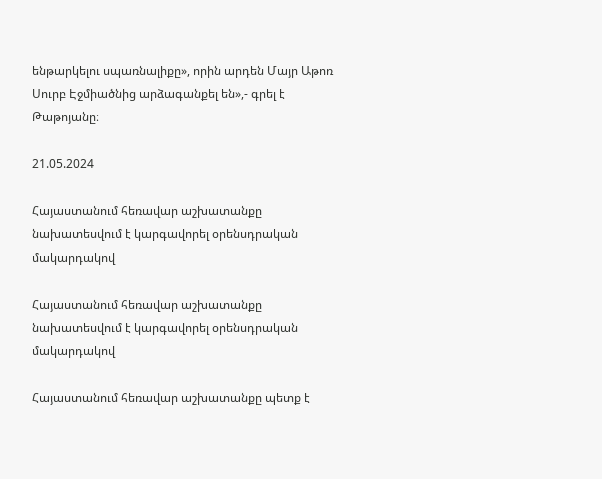ենթարկելու սպառնալիքը», որին արդեն Մայր Աթոռ Սուրբ Էջմիածնից արձագանքել են»,- գրել է Թաթոյանը։

21.05.2024

Հայաստանում հեռավար աշխատանքը նախատեսվում է կարգավորել օրենսդրական մակարդակով

Հայաստանում հեռավար աշխատանքը նախատեսվում է կարգավորել օրենսդրական մակարդակով

Հայաստանում հեռավար աշխատանքը պետք է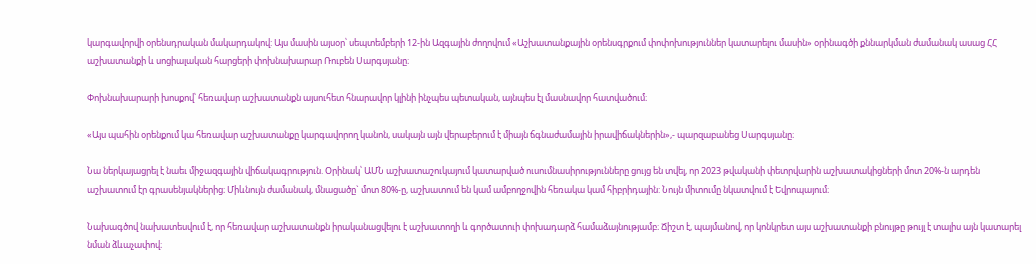կարգավորվի օրենսդրական մակարդակով: Այս մասին այսօր՝ սեպտեմբերի 12-ին Ազգային ժողովում «Աշխատանքային օրենսգրքում փոփոխություններ կատարելու մասին» օրինագծի քննարկման ժամանակ ասաց ՀՀ աշխատանքի և սոցիալական հարցերի փոխնախարար Ռուբեն Սարգսյանը։

Փոխնախարարի խոսքով՝ հեռավար աշխատանքն այսուհետ հնարավոր կլինի ինչպես պետական, այնպես էլ մասնավոր հատվածում։

«Այս պահին օրենքում կա հեռավար աշխատանքը կարգավորող կանոն, սակայն այն վերաբերում է միայն ճգնաժամային իրավիճակներին»,- պարզաբանեց Սարգսյանը։

Նա ներկայացրել է նաեւ միջազգային վիճակագրություն. Օրինակ՝ ԱՄՆ աշխատաշուկայում կատարված ուսումնասիրությունները ցույց են տվել, որ 2023 թվականի փետրվարին աշխատակիցների մոտ 20%-ն արդեն աշխատում էր գրասենյակներից։ Միևնույն ժամանակ, մնացածը` մոտ 80%-ը, աշխատում են կամ ամբողջովին հեռակա կամ հիբրիդային: Նույն միտումը նկատվում է Եվրոպայում։

Նախագծով նախատեսվում է, որ հեռավար աշխատանքն իրականացվելու է աշխատողի և գործատուի փոխադարձ համաձայնությամբ։ Ճիշտ է, պայմանով, որ կոնկրետ այս աշխատանքի բնույթը թույլ է տալիս այն կատարել նման ձևաչափով։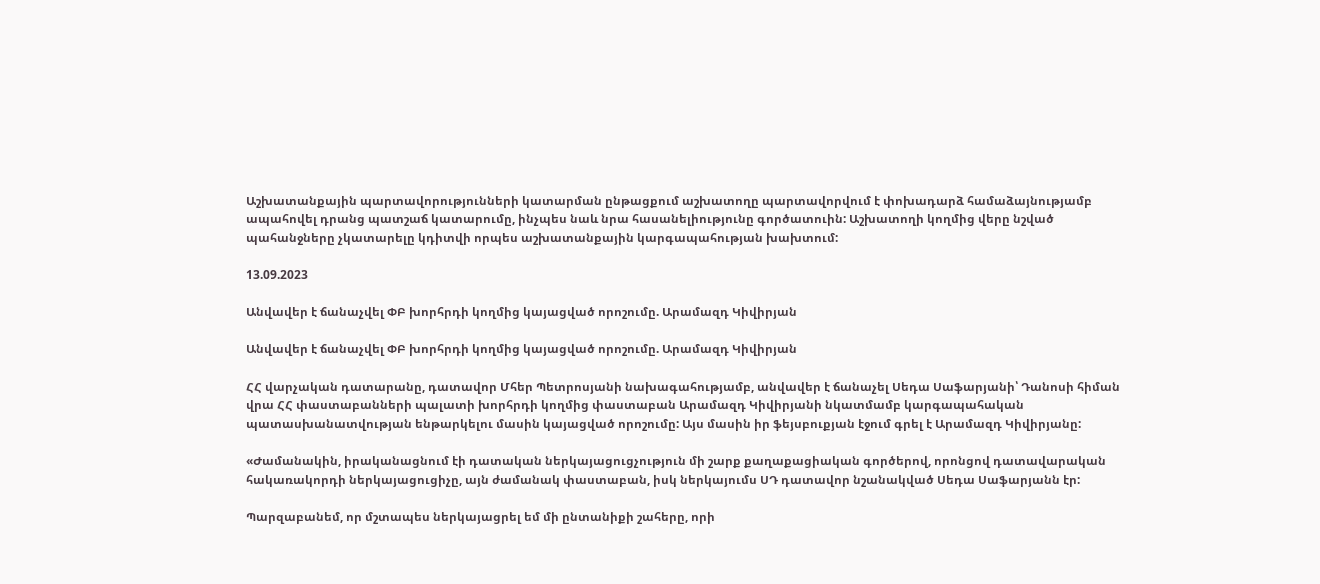Աշխատանքային պարտավորությունների կատարման ընթացքում աշխատողը պարտավորվում է փոխադարձ համաձայնությամբ ապահովել դրանց պատշաճ կատարումը, ինչպես նաև նրա հասանելիությունը գործատուին: Աշխատողի կողմից վերը նշված պահանջները չկատարելը կդիտվի որպես աշխատանքային կարգապահության խախտում:

13.09.2023

Անվավեր է ճանաչվել ՓԲ խորհրդի կողմից կայացված որոշումը. Արամազդ Կիվիրյան

Անվավեր է ճանաչվել ՓԲ խորհրդի կողմից կայացված որոշումը. Արամազդ Կիվիրյան

ՀՀ վարչական դատարանը, դատավոր Մհեր Պետրոսյանի նախագահությամբ, անվավեր է ճանաչել Սեդա Սաֆարյանի՝ Դանոսի հիման վրա ՀՀ փաստաբանների պալատի խորհրդի կողմից փաստաբան Արամազդ Կիվիրյանի նկատմամբ կարգապահական պատասխանատվության ենթարկելու մասին կայացված որոշումը: Այս մասին իր ֆեյսբուքյան էջում գրել է Արամազդ Կիվիրյանը:

«Ժամանակին, իրականացնում էի դատական ներկայացուցչություն մի շարք քաղաքացիական գործերով, որոնցով դատավարական հակառակորդի ներկայացուցիչը, այն ժամանակ փաստաբան, իսկ ներկայումս ՍԴ դատավոր նշանակված Սեդա Սաֆարյանն էր:

Պարզաբանեմ, որ մշտապես ներկայացրել եմ մի ընտանիքի շահերը, որի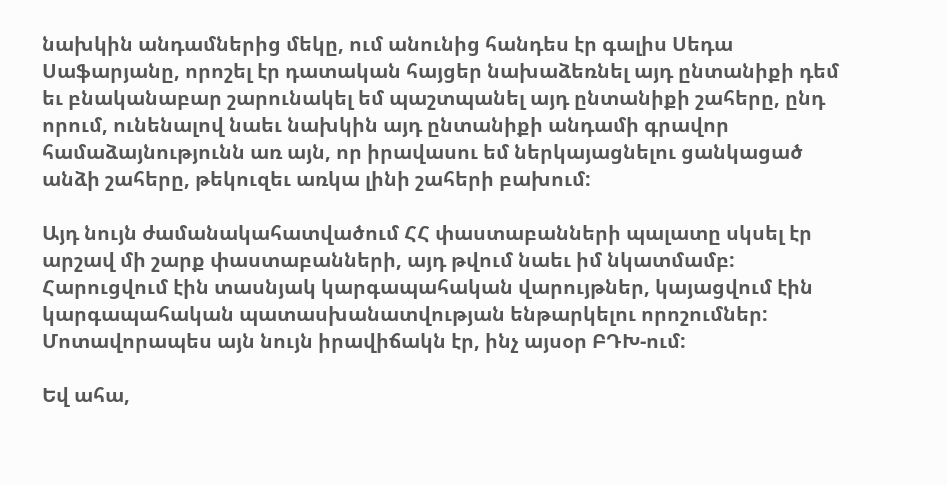նախկին անդամներից մեկը, ում անունից հանդես էր գալիս Սեդա Սաֆարյանը, որոշել էր դատական հայցեր նախաձեռնել այդ ընտանիքի դեմ եւ բնականաբար շարունակել եմ պաշտպանել այդ ընտանիքի շահերը, ընդ որում, ունենալով նաեւ նախկին այդ ընտանիքի անդամի գրավոր համաձայնությունն առ այն, որ իրավասու եմ ներկայացնելու ցանկացած անձի շահերը, թեկուզեւ առկա լինի շահերի բախում:

Այդ նույն ժամանակահատվածում ՀՀ փաստաբանների պալատը սկսել էր արշավ մի շարք փաստաբանների, այդ թվում նաեւ իմ նկատմամբ: Հարուցվում էին տասնյակ կարգապահական վարույթներ, կայացվում էին կարգապահական պատասխանատվության ենթարկելու որոշումներ: Մոտավորապես այն նույն իրավիճակն էր, ինչ այսօր ԲԴԽ-ում:

Եվ ահա,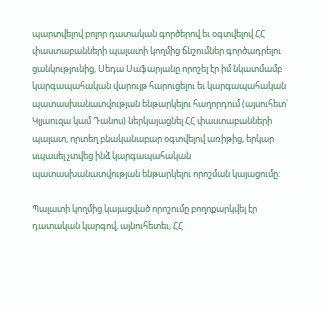պարտվելով բոլոր դատական գործերով եւ օգտվելով ՀՀ փաստաբանների պալատի կողմից ճնշումներ գործադրելու ցանկությունից, Սեդա Սաֆարյանը որոշել էր իմ նկատմամբ կարգապահական վարույթ հարուցելու եւ կարգապահական պատասխանատվության ենթարկելու հաղորդում (այսուհետ՝ Կլյաուզա կամ Դանոս) ներկայացնել ՀՀ փաստաբանների պալատ, որտեղ բնականաբար օգտվելով առիթից, երկար սպասել չտվեց ինձ կարգապահական պատասխանատվության ենթարկելու որոշման կայացումը:

Պալատի կողմից կայացված որոշումը բողոքարկվել էր դատական կարգով, այնուհետեւ, ՀՀ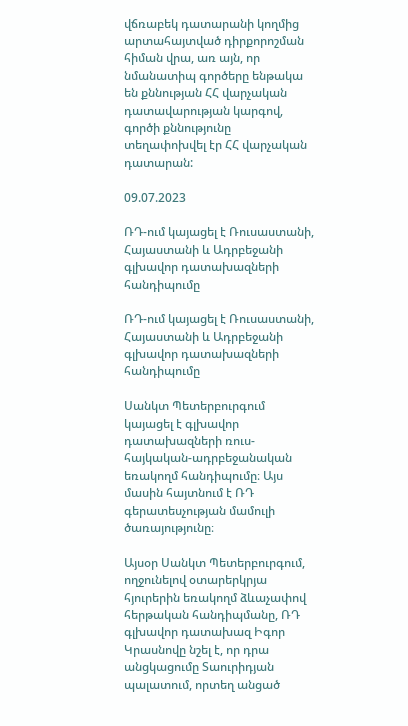վճռաբեկ դատարանի կողմից արտահայտված դիրքորոշման հիման վրա, առ այն, որ նմանատիպ գործերը ենթակա են քննության ՀՀ վարչական դատավարության կարգով, գործի քննությունը տեղափոխվել էր ՀՀ վարչական դատարան:

09.07.2023

ՌԴ-ում կայացել է Ռուսաստանի, Հայաստանի և Ադրբեջանի գլխավոր դատախազների հանդիպումը

ՌԴ-ում կայացել է Ռուսաստանի, Հայաստանի և Ադրբեջանի գլխավոր դատախազների հանդիպումը

Սանկտ Պետերբուրգում կայացել է գլխավոր դատախազների ռուս-հայկական-ադրբեջանական եռակողմ հանդիպումը։ Այս մասին հայտնում է ՌԴ գերատեսչության մամուլի ծառայությունը։

Այսօր Սանկտ Պետերբուրգում, ողջունելով օտարերկրյա հյուրերին եռակողմ ձևաչափով հերթական հանդիպմանը, ՌԴ գլխավոր դատախազ Իգոր Կրասնովը նշել է, որ դրա անցկացումը Տաուրիդյան պալատում, որտեղ անցած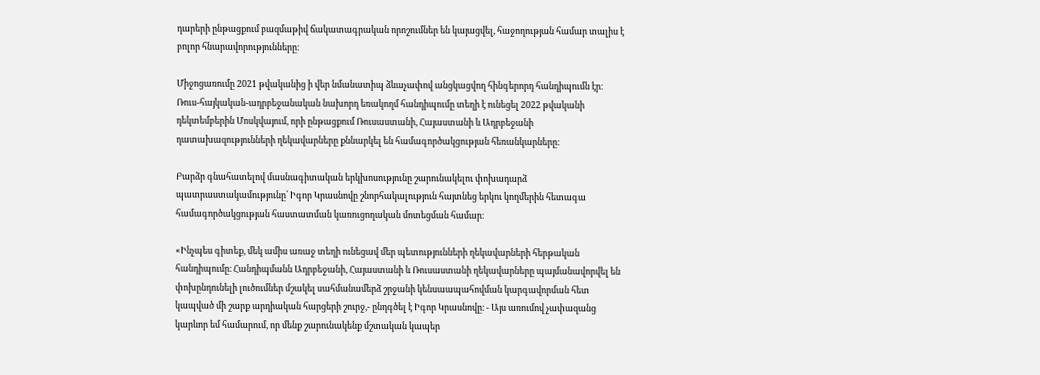դարերի ընթացքում բազմաթիվ ճակատագրական որոշումներ են կայացվել, հաջողության համար տալիս է բոլոր հնարավորությունները։

Միջոցառումը 2021 թվականից ի վեր նմանատիպ ձևաչափով անցկացվող հինգերորդ հանդիպումն էր։ Ռուս-հայկական-ադրբեջանական նախորդ եռակողմ հանդիպումը տեղի է ունեցել 2022 թվականի դեկտեմբերին Մոսկվայում, որի ընթացքում Ռուսաստանի, Հայաստանի և Ադրբեջանի դատախազությունների ղեկավարները քննարկել են համագործակցության հեռանկարները։

Բարձր գնահատելով մասնագիտական երկխոսությունը շարունակելու փոխադարձ պատրաստակամությունը՝ Իգոր Կրասնովը շնորհակալություն հայտնեց երկու կողմերին հետագա համագործակցության հաստատման կառուցողական մոտեցման համար։

«Ինչպես գիտեք, մեկ ամիս առաջ տեղի ունեցավ մեր պետությունների ղեկավարների հերթական հանդիպումը։ Հանդիպմանն Ադրբեջանի, Հայաստանի և Ռուսաստանի ղեկավարները պայմանավորվել են փոխընդունելի լուծումներ մշակել սահմանամերձ շրջանի կենսաապահովման կարգավորման հետ կապված մի շարք արդիական հարցերի շուրջ,- ընդգծել է Իգոր Կրասնովը։ - Այս առումով չափազանց կարևոր եմ համարում, որ մենք շարունակենք մշտական կապեր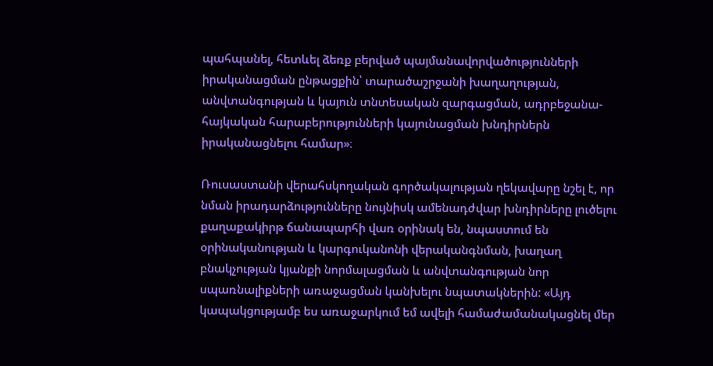պահպանել, հետևել ձեռք բերված պայմանավորվածությունների իրականացման ընթացքին՝ տարածաշրջանի խաղաղության, անվտանգության և կայուն տնտեսական զարգացման, ադրբեջանա-հայկական հարաբերությունների կայունացման խնդիրներն իրականացնելու համար»։

Ռուսաստանի վերահսկողական գործակալության ղեկավարը նշել է, որ նման իրադարձությունները նույնիսկ ամենադժվար խնդիրները լուծելու քաղաքակիրթ ճանապարհի վառ օրինակ են, նպաստում են օրինականության և կարգուկանոնի վերականգնման, խաղաղ բնակչության կյանքի նորմալացման և անվտանգության նոր սպառնալիքների առաջացման կանխելու նպատակներին: «Այդ կապակցությամբ ես առաջարկում եմ ավելի համաժամանակացնել մեր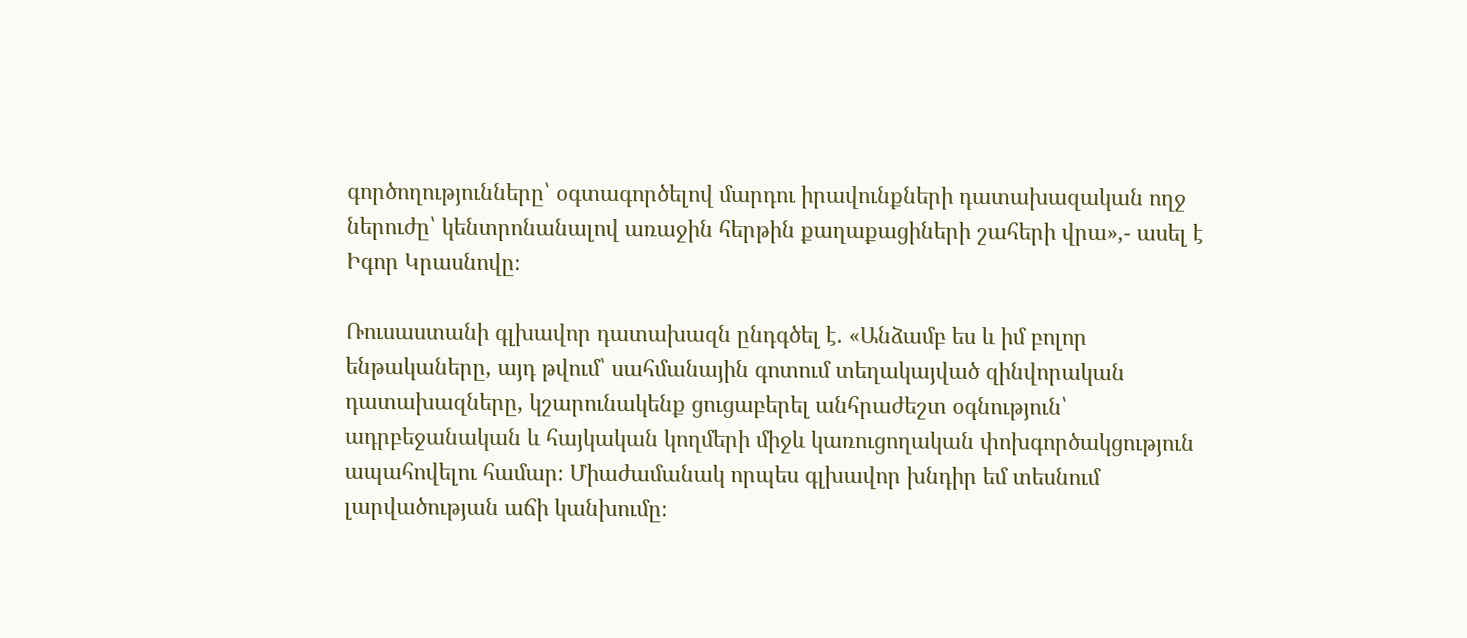գործողությունները՝ օգտագործելով մարդու իրավունքների դատախազական ողջ ներուժը՝ կենտրոնանալով առաջին հերթին քաղաքացիների շահերի վրա»,- ասել է Իգոր Կրասնովը։

Ռուսաստանի գլխավոր դատախազն ընդգծել է. «Անձամբ ես և իմ բոլոր ենթակաները, այդ թվում՝ սահմանային գոտում տեղակայված զինվորական դատախազները, կշարունակենք ցուցաբերել անհրաժեշտ օգնություն՝ ադրբեջանական և հայկական կողմերի միջև կառուցողական փոխգործակցություն ապահովելու համար։ Միաժամանակ որպես գլխավոր խնդիր եմ տեսնում լարվածության աճի կանխումը։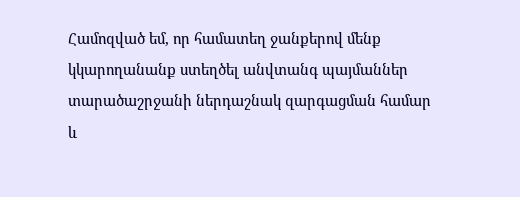Համոզված եմ, որ համատեղ ջանքերով մենք կկարողանանք ստեղծել անվտանգ պայմաններ տարածաշրջանի ներդաշնակ զարգացման համար և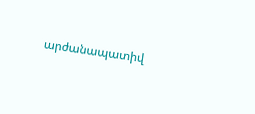արժանապատիվ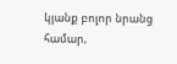կյանք բոլոր նրանց համար,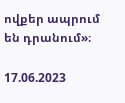ովքեր ապրում են դրանում»։

17.06.2023